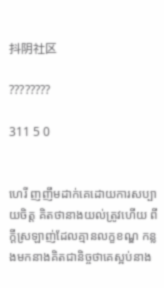抖阴社区

????????

311 5 0


ហេរី ញញឹមដាក់គេដោយការសប្បាយចិត្ត គិតថានាងយល់ត្រូវហើយ ពីក្ដីស្រឡាញ់ដែលគ្មានលក្ខខណ្ឌ កន្លងមកនាងគិតជានិច្ចថាគេស្អប់នាង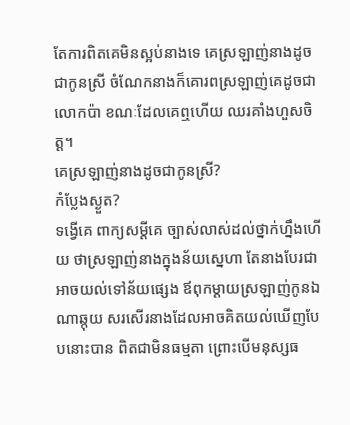តែការពិតគេមិនស្អប់នាងទេ គេស្រឡាញ់នាងដូចជាកូនស្រី ចំណែកនាងក៏គោរពស្រឡាញ់គេដូចជាលោកប៉ា ខណៈដែលគេឮហើយ ឈរគាំងហួសចិត្ត។
គេស្រឡាញ់នាងដូចជាកូនស្រី?
កំប្លែងស្ងួត?
ទង្វើគេ ពាក្យសម្ដីគេ ច្បាស់លាស់ដល់ថ្នាក់ហ្នឹងហើយ ថាស្រឡាញ់នាងក្នុងន័យស្នេហា តែនាងបែរជាអាចយល់ទៅន័យផ្សេង ឪពុកម្ដាយស្រឡាញ់កូនឯណាឆ្កុយ សរសើរនាងដែលអាចគិតយល់ឃើញបែបនោះបាន ពិតជាមិនធម្មតា ព្រោះបើមនុស្សធ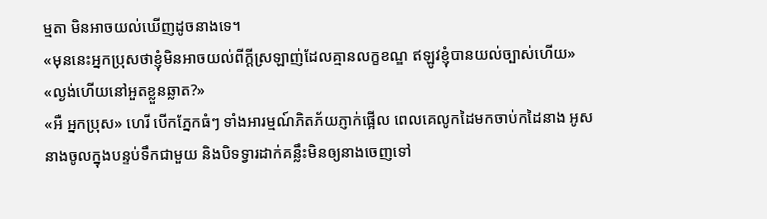ម្មតា មិនអាចយល់ឃើញដូចនាងទេ។
«មុននេះអ្នកប្រុសថាខ្ញុំមិនអាចយល់ពីក្ដីស្រឡាញ់ដែលគ្មានលក្ខខណ្ឌ ឥឡូវខ្ញុំបានយល់ច្បាស់ហើយ»
«ល្ងង់ហើយនៅអួតខ្លួនឆ្លាត?»
«អឺ អ្នកប្រុស» ហេរី បើកភ្នែកធំៗ ទាំងអារម្មណ៍ភិតភ័យភ្ញាក់ផ្អើល ពេលគេលូកដៃមកចាប់កដៃនាង អូសនាងចូលក្នុងបន្ទប់ទឹកជាមួយ និងបិទទ្វារដាក់គន្លឹះមិនឲ្យនាងចេញទៅ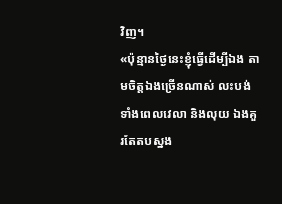វិញ។
«ប៉ុន្មានថ្ងៃនេះខ្ញុំធ្វើដើម្បីឯង តាមចិត្តឯងច្រើនណាស់ លះបង់ទាំងពេលវេលា និងលុយ ឯងគួរតែតបស្នង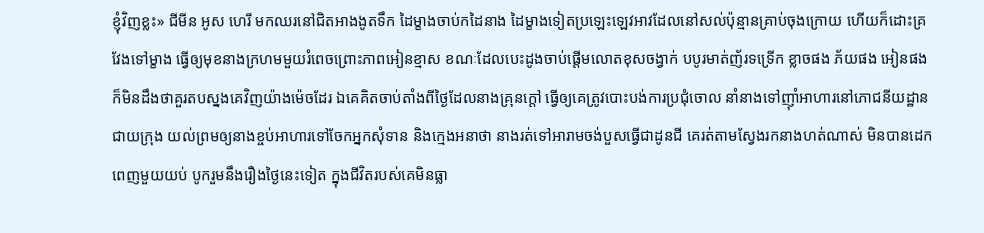ខ្ញុំវិញខ្លះ» ជីមីន អូស ហេរី មកឈរនៅជិតអាងងូតទឹក ដៃម្ខាងចាប់កដៃនាង ដៃម្ខាងទៀតប្រឡេះឡេវអាវដែលនៅសល់ប៉ុន្មានគ្រាប់ចុងក្រោយ ហើយក៏ដោះគ្រវែងទៅម្ខាង ធ្វើឲ្យមុខនាងក្រហមមួយរំពេចព្រោះភាពអៀនខ្មាស ខណៈដែលបេះដូងចាប់ផ្ដើមលោតខុសចង្វាក់ បបូរមាត់ញ័រទទ្រើក ខ្លាចផង ភ័យផង អៀនផង ក៏មិនដឹងថាគួរតបស្នងគេវិញយ៉ាងម៉េចដែរ ឯគេគិតចាប់តាំងពីថ្ងៃដែលនាងគ្រុនក្ដៅ ធ្វើឲ្យគេត្រូវបោះបង់ការប្រជុំចោល នាំនាងទៅញ៊ាំអាហារនៅភោជនីយដ្ឋានជាយក្រុង យល់ព្រមឲ្យនាងខ្ចប់អាហារទៅចែកអ្នកសុំទាន និងក្មេងអនាថា នាងរត់ទៅអារាមចង់បួសធ្វើជាដូនជី គេរត់តាមស្វែងរកនាងហត់ណាស់ មិនបានដេកពេញមួយយប់ បូករួមនឹងរឿងថ្ងៃនេះទៀត ក្នុងជីវិតរបស់គេមិនធ្លា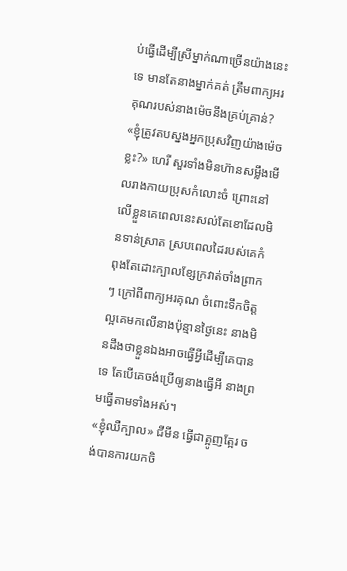ប់ធ្វើដើម្បីស្រីម្នាក់ណាច្រើនយ៉ាងនេះទេ មានតែនាងម្នាក់គត់ ត្រឹមពាក្យអរគុណរបស់នាងម៉េចនឹងគ្រប់គ្រាន់?
«ខ្ញុំត្រូវតបស្នងអ្នកប្រុសវិញយ៉ាងម៉េចខ្លះ?» ហេរី សួរទាំងមិនហ៊ានសម្លឹងមើលរាងកាយប្រុសកំលោះចំ ព្រោះនៅលើខ្លួនគេពេលនេះសល់តែខោដែលមិនទាន់ស្រាត ស្របពេលដៃរបស់គេកំពុងតែដោះក្បាលខ្សែក្រវាត់ចាំងព្រាកៗ ក្រៅពីពាក្យអរគុណ ចំពោះទឹកចិត្តល្អគេមកលើនាងប៉ុន្មានថ្ងៃនេះ នាងមិនដឹងថាខ្លួនឯងអាចធ្វើអ្វីដើម្បីគេបានទេ តែបើគេចង់ប្រើឲ្យនាងធ្វើអី នាងព្រមធ្វើតាមទាំងអស់។
«ខ្ញុំឈឺក្បាល» ជីមីន ធ្វើជាត្អូញត្អែរ ចង់បានការយកចិ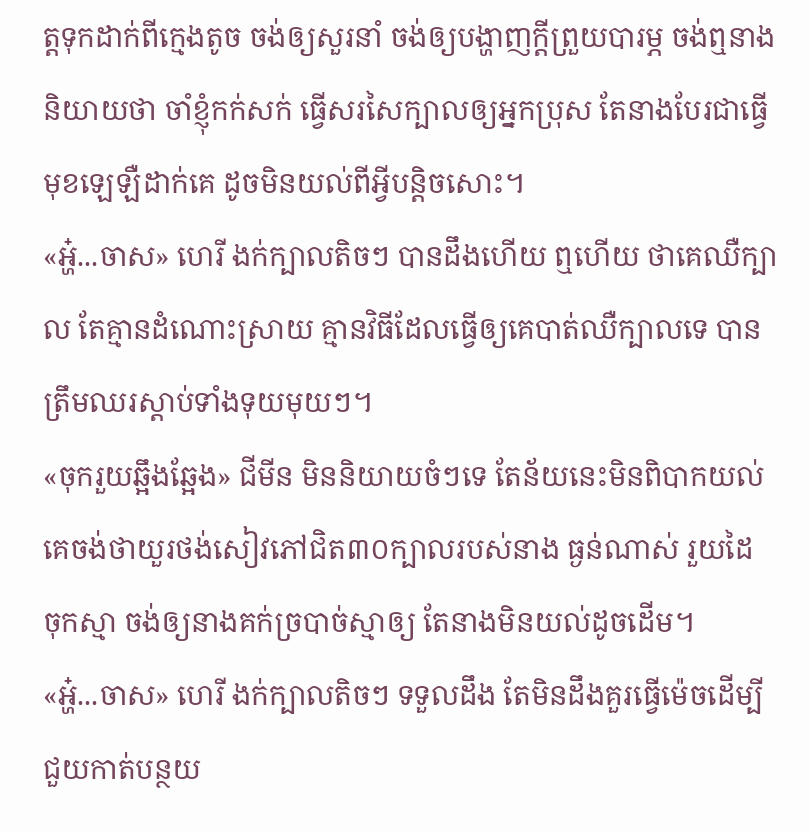ត្តទុកដាក់ពីក្មេងតូច ចង់ឲ្យសួរនាំ ចង់ឲ្យបង្ហាញក្ដីព្រួយបារម្ភ ចង់ឮនាងនិយាយថា ចាំខ្ញុំកក់សក់ ធ្វើសរសៃក្បាលឲ្យអ្នកប្រុស តែនាងបែរជាធ្វើមុខឡេឡឺដាក់គេ ដូចមិនយល់ពីអ្វីបន្តិចសោះ។
«អ្ហ៎...ចាស» ហេរី ងក់ក្បាលតិចៗ បានដឹងហើយ ឮហើយ ថាគេឈឺក្បាល តែគ្មានដំណោះស្រាយ គ្មានវិធីដែលធ្វើឲ្យគេបាត់ឈឺក្បាលទេ បានត្រឹមឈរស្ដាប់ទាំងទុយមុយៗ។
«ចុករួយឆ្អឹងឆ្អែង» ជីមីន មិននិយាយចំៗទេ តែន័យនេះមិនពិបាកយល់ គេចង់ថាយួរថង់សៀវភៅជិត៣០ក្បាលរបស់នាង ធ្ងន់ណាស់ រួយដៃ ចុកស្មា ចង់ឲ្យនាងគក់ច្របាច់ស្មាឲ្យ តែនាងមិនយល់ដូចដើម។
«អ្ហ៎...ចាស» ហេរី ងក់ក្បាលតិចៗ ទទួលដឹង តែមិនដឹងគួរធ្វើម៉េចដើម្បីជួយកាត់បន្ថយ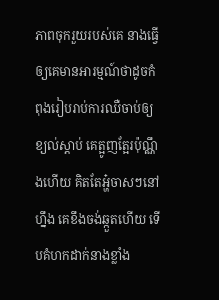ភាពចុករួយរបស់គេ នាងធ្វើឲ្យគេមានអារម្មណ៍ថាដូចកំពុងរៀបរាប់ការឈឺចាប់ឲ្យខ្យល់ស្ដាប់ គេត្អូញត្អែរប៉ុណ្ណឹងហើយ គិតតែអ្ហ៎ចាសៗនៅហ្នឹង គេខឹងចង់ឆ្កួតហើយ ទើបគំហកដាក់នាងខ្លាំង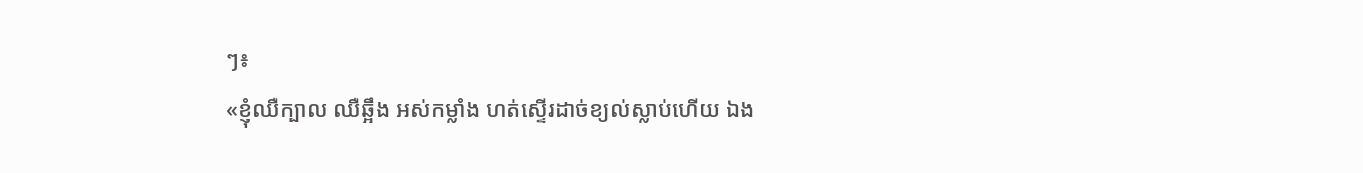ៗ៖
«ខ្ញុំឈឺក្បាល ឈឺឆ្អឹង អស់កម្លាំង ហត់ស្ទើរដាច់ខ្យល់ស្លាប់ហើយ ឯង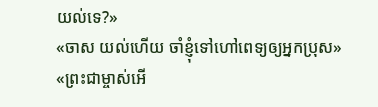យល់ទេ?»
«ចាស យល់ហើយ ចាំខ្ញុំទៅហៅពេទ្យឲ្យអ្នកប្រុស»
«ព្រះជាម្ចាស់អើ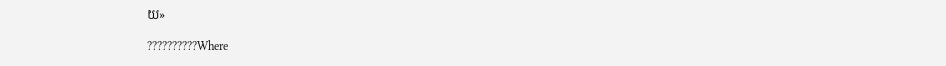យ»

??????????Where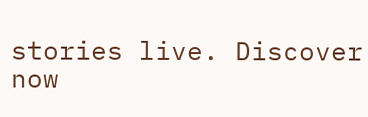stories live. Discover now